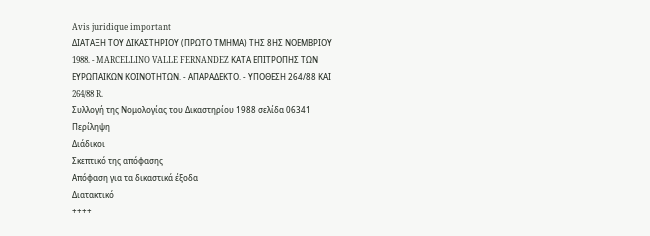Avis juridique important
ΔΙΑΤΑΞΗ ΤΟΥ ΔΙΚΑΣΤΗΡΙΟΥ (ΠΡΩΤΟ ΤΜΗΜΑ) ΤΗΣ 8ΗΣ ΝΟΕΜΒΡΙΟΥ 1988. - MARCELLINO VALLE FERNANDEZ ΚΑΤΑ ΕΠΙΤΡΟΠΗΣ ΤΩΝ ΕΥΡΩΠΑΙΚΩΝ ΚΟΙΝΟΤΗΤΩΝ. - ΑΠΑΡΑΔΕΚΤΟ. - ΥΠΟΘΕΣΗ 264/88 ΚΑΙ 264/88 R.
Συλλογή της Νομολογίας του Δικαστηρίου 1988 σελίδα 06341
Περίληψη
Διάδικοι
Σκεπτικό της απόφασης
Απόφαση για τα δικαστικά έξοδα
Διατακτικό
++++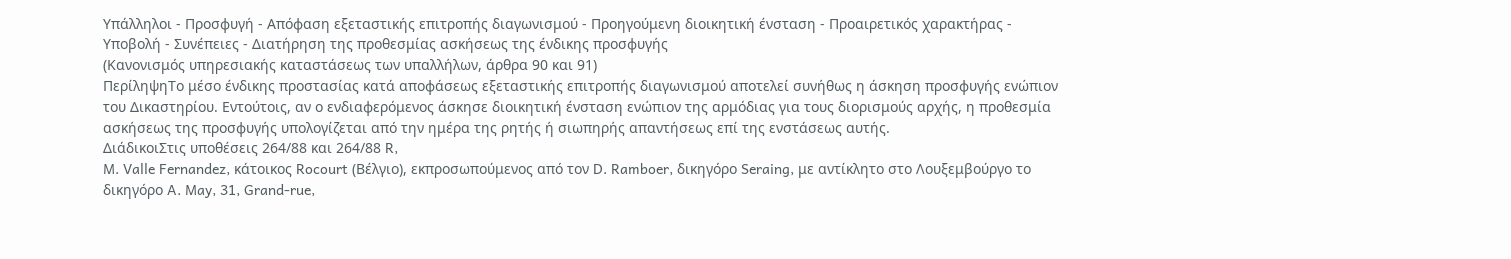Υπάλληλοι - Προσφυγή - Απόφαση εξεταστικής επιτροπής διαγωνισμού - Προηγούμενη διοικητική ένσταση - Προαιρετικός χαρακτήρας - Υποβολή - Συνέπειες - Διατήρηση της προθεσμίας ασκήσεως της ένδικης προσφυγής
(Κανονισμός υπηρεσιακής καταστάσεως των υπαλλήλων, άρθρα 90 και 91)
ΠερίληψηΤο μέσο ένδικης προστασίας κατά αποφάσεως εξεταστικής επιτροπής διαγωνισμού αποτελεί συνήθως η άσκηση προσφυγής ενώπιον του Δικαστηρίου. Εντούτοις, αν ο ενδιαφερόμενος άσκησε διοικητική ένσταση ενώπιον της αρμόδιας για τους διορισμούς αρχής, η προθεσμία ασκήσεως της προσφυγής υπολογίζεται από την ημέρα της ρητής ή σιωπηρής απαντήσεως επί της ενστάσεως αυτής.
ΔιάδικοιΣτις υποθέσεις 264/88 και 264/88 R,
M. Valle Fernandez, κάτοικος Rocourt (Βέλγιο), εκπροσωπούμενος από τον D. Ramboer, δικηγόρο Seraing, με αντίκλητο στο Λουξεμβούργο το δικηγόρο A. May, 31, Grand-rue,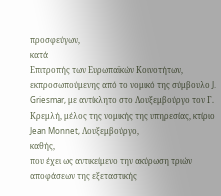προσφεύγων,
κατά
Επιτροπής των Ευρωπαϊκών Κοινοτήτων, εκπροσωπούμενης από το νομικό της σύμβουλο J. Griesmar, με αντίκλητο στο Λουξεμβούργο τον Γ. Κρεμλή, μέλος της νομικής της υπηρεσίας, κτίριο Jean Monnet, Λουξεμβούργο,
καθής,
που έχει ως αντικείμενο την ακύρωση τριών αποφάσεων της εξεταστικής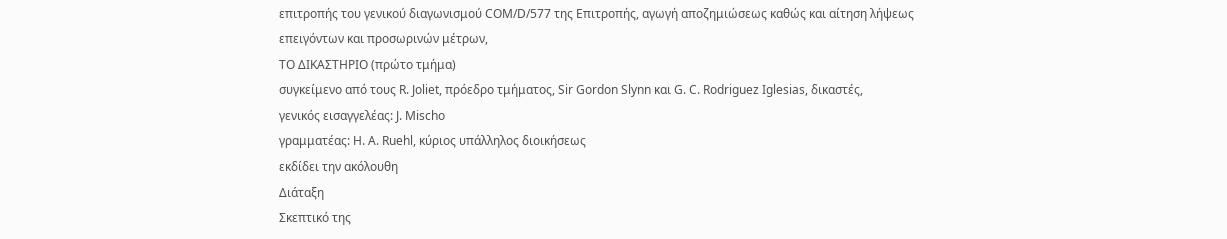επιτροπής του γενικού διαγωνισμού CΟΜ/D/577 της Επιτροπής, αγωγή αποζημιώσεως καθώς και αίτηση λήψεως επειγόντων και προσωρινών μέτρων,
ΤΟ ΔΙΚΑΣΤΗΡΙΟ (πρώτο τμήμα)
συγκείμενο από τους R. Joliet, πρόεδρο τμήματος, Sir Gordon Slynn και G. C. Rodriguez Iglesias, δικαστές,
γενικός εισαγγελέας: J. Mischo
γραμματέας: H. A. Ruehl, κύριος υπάλληλος διοικήσεως
εκδίδει την ακόλουθη
Διάταξη
Σκεπτικό της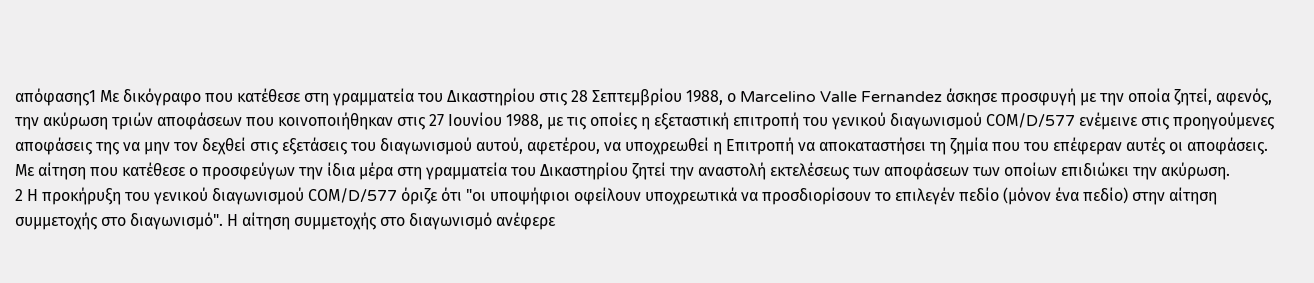απόφασης1 Με δικόγραφο που κατέθεσε στη γραμματεία του Δικαστηρίου στις 28 Σεπτεμβρίου 1988, ο Marcelino Valle Fernandez άσκησε προσφυγή με την οποία ζητεί, αφενός, την ακύρωση τριών αποφάσεων που κοινοποιήθηκαν στις 27 Ιουνίου 1988, με τις οποίες η εξεταστική επιτροπή του γενικού διαγωνισμού CΟΜ/D/577 ενέμεινε στις προηγούμενες αποφάσεις της να μην τον δεχθεί στις εξετάσεις του διαγωνισμού αυτού, αφετέρου, να υποχρεωθεί η Επιτροπή να αποκαταστήσει τη ζημία που του επέφεραν αυτές οι αποφάσεις. Με αίτηση που κατέθεσε ο προσφεύγων την ίδια μέρα στη γραμματεία του Δικαστηρίου ζητεί την αναστολή εκτελέσεως των αποφάσεων των οποίων επιδιώκει την ακύρωση.
2 Η προκήρυξη του γενικού διαγωνισμού CΟΜ/D/577 όριζε ότι "οι υποψήφιοι οφείλουν υποχρεωτικά να προσδιορίσουν το επιλεγέν πεδίο (μόνον ένα πεδίο) στην αίτηση συμμετοχής στο διαγωνισμό". Η αίτηση συμμετοχής στο διαγωνισμό ανέφερε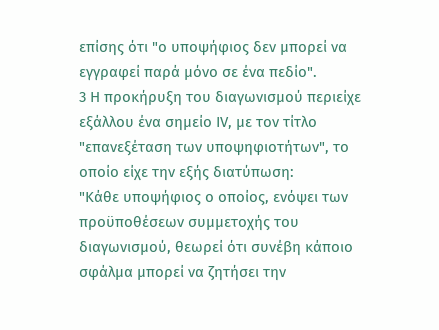επίσης ότι "ο υποψήφιος δεν μπορεί να εγγραφεί παρά μόνο σε ένα πεδίο".
3 Η προκήρυξη του διαγωνισμού περιείχε εξάλλου ένα σημείο ΙV, με τον τίτλο "επανεξέταση των υποψηφιοτήτων", το οποίο είχε την εξής διατύπωση:
"Κάθε υποψήφιος ο οποίος, ενόψει των προϋποθέσεων συμμετοχής του διαγωνισμού, θεωρεί ότι συνέβη κάποιο σφάλμα μπορεί να ζητήσει την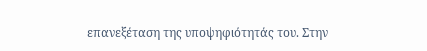επανεξέταση της υποψηφιότητάς του. Στην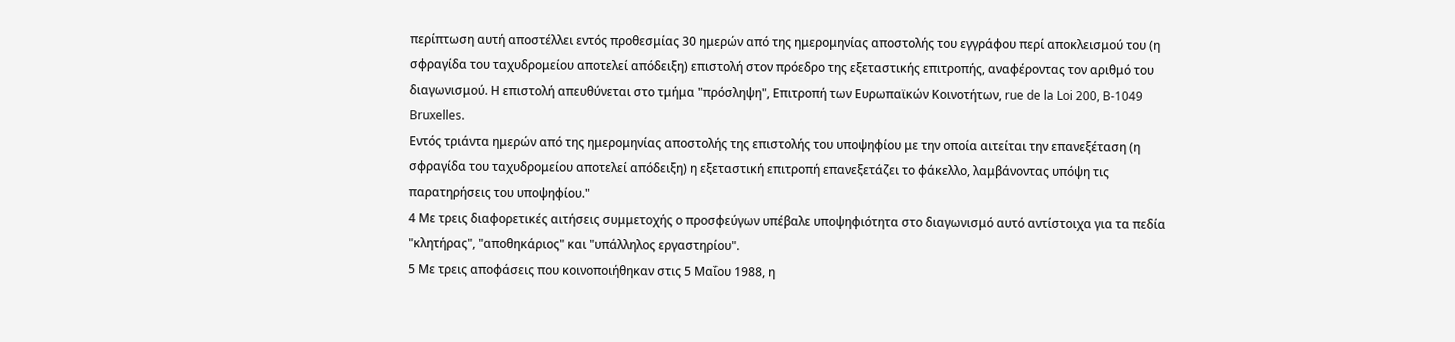περίπτωση αυτή αποστέλλει εντός προθεσμίας 30 ημερών από της ημερομηνίας αποστολής του εγγράφου περί αποκλεισμού του (η σφραγίδα του ταχυδρομείου αποτελεί απόδειξη) επιστολή στον πρόεδρο της εξεταστικής επιτροπής, αναφέροντας τον αριθμό του διαγωνισμού. Η επιστολή απευθύνεται στο τμήμα "πρόσληψη", Επιτροπή των Ευρωπαϊκών Κοινοτήτων, rue de la Loi 200, B-1049 Bruxelles.
Εντός τριάντα ημερών από της ημερομηνίας αποστολής της επιστολής του υποψηφίου με την οποία αιτείται την επανεξέταση (η σφραγίδα του ταχυδρομείου αποτελεί απόδειξη) η εξεταστική επιτροπή επανεξετάζει το φάκελλο, λαμβάνοντας υπόψη τις παρατηρήσεις του υποψηφίου."
4 Με τρεις διαφορετικές αιτήσεις συμμετοχής ο προσφεύγων υπέβαλε υποψηφιότητα στο διαγωνισμό αυτό αντίστοιχα για τα πεδία "κλητήρας", "αποθηκάριος" και "υπάλληλος εργαστηρίου".
5 Με τρεις αποφάσεις που κοινοποιήθηκαν στις 5 Μαΐου 1988, η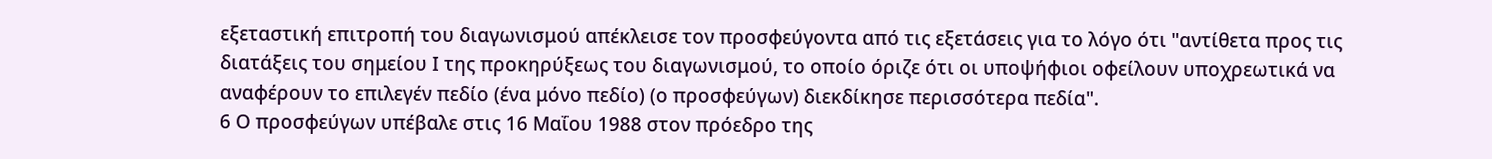εξεταστική επιτροπή του διαγωνισμού απέκλεισε τον προσφεύγοντα από τις εξετάσεις για το λόγο ότι "αντίθετα προς τις διατάξεις του σημείου Ι της προκηρύξεως του διαγωνισμού, το οποίο όριζε ότι οι υποψήφιοι οφείλουν υποχρεωτικά να αναφέρουν το επιλεγέν πεδίο (ένα μόνο πεδίο) (ο προσφεύγων) διεκδίκησε περισσότερα πεδία".
6 Ο προσφεύγων υπέβαλε στις 16 Μαΐου 1988 στον πρόεδρο της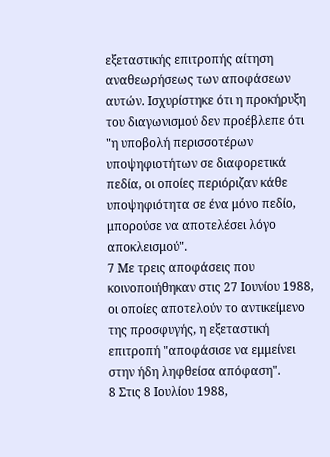εξεταστικής επιτροπής αίτηση αναθεωρήσεως των αποφάσεων αυτών. Ισχυρίστηκε ότι η προκήρυξη του διαγωνισμού δεν προέβλεπε ότι "η υποβολή περισσοτέρων υποψηφιοτήτων σε διαφορετικά πεδία, οι οποίες περιόριζαν κάθε υποψηφιότητα σε ένα μόνο πεδίο, μπορούσε να αποτελέσει λόγο αποκλεισμού".
7 Με τρεις αποφάσεις που κοινοποιήθηκαν στις 27 Ιουνίου 1988, οι οποίες αποτελούν το αντικείμενο της προσφυγής, η εξεταστική επιτροπή "αποφάσισε να εμμείνει στην ήδη ληφθείσα απόφαση".
8 Στις 8 Ιουλίου 1988,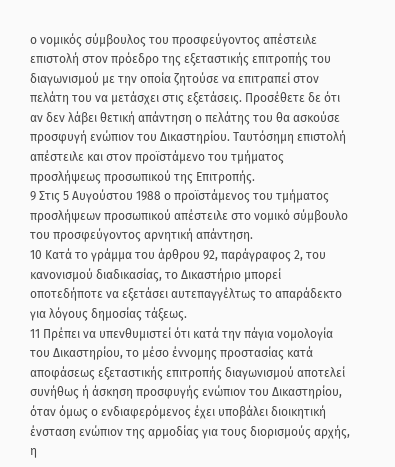ο νομικός σύμβουλος του προσφεύγοντος απέστειλε επιστολή στον πρόεδρο της εξεταστικής επιτροπής του διαγωνισμού με την οποία ζητούσε να επιτραπεί στον πελάτη του να μετάσχει στις εξετάσεις. Προσέθετε δε ότι αν δεν λάβει θετική απάντηση ο πελάτης του θα ασκούσε προσφυγή ενώπιον του Δικαστηρίου. Ταυτόσημη επιστολή απέστειλε και στον προϊστάμενο του τμήματος προσλήψεως προσωπικού της Επιτροπής.
9 Στις 5 Αυγούστου 1988 ο προϊστάμενος του τμήματος προσλήψεων προσωπικού απέστειλε στο νομικό σύμβουλο του προσφεύγοντος αρνητική απάντηση.
10 Κατά το γράμμα του άρθρου 92, παράγραφος 2, του κανονισμού διαδικασίας, το Δικαστήριο μπορεί οποτεδήποτε να εξετάσει αυτεπαγγέλτως το απαράδεκτο για λόγους δημοσίας τάξεως.
11 Πρέπει να υπενθυμιστεί ότι κατά την πάγια νομολογία του Δικαστηρίου, το μέσο έννομης προστασίας κατά αποφάσεως εξεταστικής επιτροπής διαγωνισμού αποτελεί συνήθως ή άσκηση προσφυγής ενώπιον του Δικαστηρίου, όταν όμως ο ενδιαφερόμενος έχει υποβάλει διοικητική ένσταση ενώπιον της αρμοδίας για τους διορισμούς αρχής, η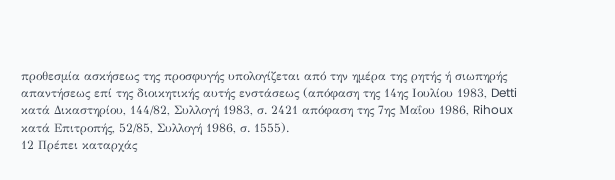προθεσμία ασκήσεως της προσφυγής υπολογίζεται από την ημέρα της ρητής ή σιωπηρής απαντήσεως επί της διοικητικής αυτής ενστάσεως (απόφαση της 14ης Ιουλίου 1983, Detti κατά Δικαστηρίου, 144/82, Συλλογή 1983, σ. 2421 απόφαση της 7ης Μαΐου 1986, Rihoux κατά Επιτροπής, 52/85, Συλλογή 1986, σ. 1555).
12 Πρέπει καταρχάς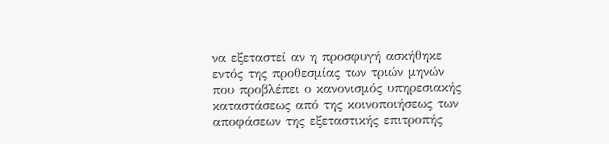να εξεταστεί αν η προσφυγή ασκήθηκε εντός της προθεσμίας των τριών μηνών που προβλέπει ο κανονισμός υπηρεσιακής καταστάσεως από της κοινοποιήσεως των αποφάσεων της εξεταστικής επιτροπής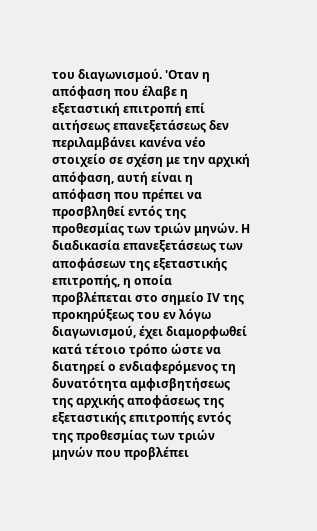του διαγωνισμού. 'Οταν η απόφαση που έλαβε η εξεταστική επιτροπή επί αιτήσεως επανεξετάσεως δεν περιλαμβάνει κανένα νέο στοιχείο σε σχέση με την αρχική απόφαση, αυτή είναι η απόφαση που πρέπει να προσβληθεί εντός της προθεσμίας των τριών μηνών. Η διαδικασία επανεξετάσεως των αποφάσεων της εξεταστικής επιτροπής, η οποία προβλέπεται στο σημείο ΙV της προκηρύξεως του εν λόγω διαγωνισμού, έχει διαμορφωθεί κατά τέτοιο τρόπο ώστε να διατηρεί ο ενδιαφερόμενος τη δυνατότητα αμφισβητήσεως της αρχικής αποφάσεως της εξεταστικής επιτροπής εντός της προθεσμίας των τριών μηνών που προβλέπει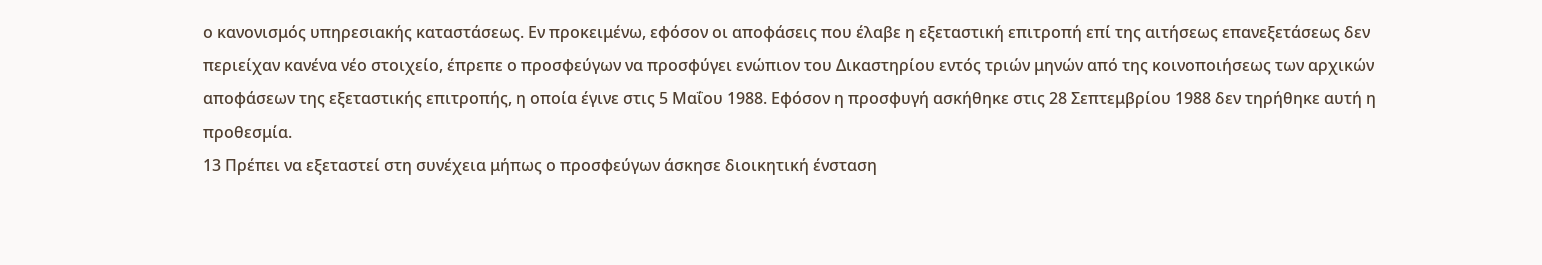ο κανονισμός υπηρεσιακής καταστάσεως. Εν προκειμένω, εφόσον οι αποφάσεις που έλαβε η εξεταστική επιτροπή επί της αιτήσεως επανεξετάσεως δεν περιείχαν κανένα νέο στοιχείο, έπρεπε ο προσφεύγων να προσφύγει ενώπιον του Δικαστηρίου εντός τριών μηνών από της κοινοποιήσεως των αρχικών αποφάσεων της εξεταστικής επιτροπής, η οποία έγινε στις 5 Μαΐου 1988. Εφόσον η προσφυγή ασκήθηκε στις 28 Σεπτεμβρίου 1988 δεν τηρήθηκε αυτή η προθεσμία.
13 Πρέπει να εξεταστεί στη συνέχεια μήπως ο προσφεύγων άσκησε διοικητική ένσταση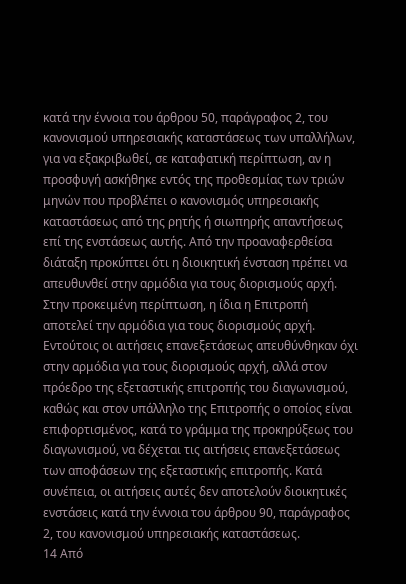κατά την έννοια του άρθρου 50, παράγραφος 2, του κανονισμού υπηρεσιακής καταστάσεως των υπαλλήλων, για να εξακριβωθεί, σε καταφατική περίπτωση, αν η προσφυγή ασκήθηκε εντός της προθεσμίας των τριών μηνών που προβλέπει ο κανονισμός υπηρεσιακής καταστάσεως από της ρητής ή σιωπηρής απαντήσεως επί της ενστάσεως αυτής. Από την προαναφερθείσα διάταξη προκύπτει ότι η διοικητική ένσταση πρέπει να απευθυνθεί στην αρμόδια για τους διορισμούς αρχή. Στην προκειμένη περίπτωση, η ίδια η Επιτροπή αποτελεί την αρμόδια για τους διορισμούς αρχή. Εντούτοις οι αιτήσεις επανεξετάσεως απευθύνθηκαν όχι στην αρμόδια για τους διορισμούς αρχή, αλλά στον πρόεδρο της εξεταστικής επιτροπής του διαγωνισμού, καθώς και στον υπάλληλο της Επιτροπής ο οποίος είναι επιφορτισμένος, κατά το γράμμα της προκηρύξεως του διαγωνισμού, να δέχεται τις αιτήσεις επανεξετάσεως των αποφάσεων της εξεταστικής επιτροπής. Κατά συνέπεια, οι αιτήσεις αυτές δεν αποτελούν διοικητικές ενστάσεις κατά την έννοια του άρθρου 90, παράγραφος 2, του κανονισμού υπηρεσιακής καταστάσεως.
14 Από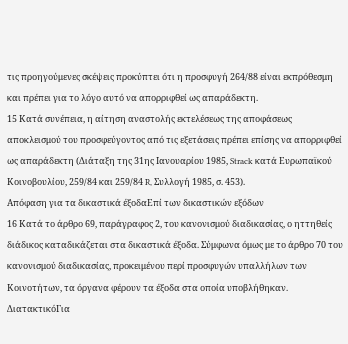τις προηγούμενες σκέψεις προκύπτει ότι η προσφυγή 264/88 είναι εκπρόθεσμη και πρέπει για το λόγο αυτό να απορριφθεί ως απαράδεκτη.
15 Κατά συνέπεια, η αίτηση αναστολής εκτελέσεως της αποφάσεως αποκλεισμού του προσφεύγοντος από τις εξετάσεις πρέπει επίσης να απορριφθεί ως απαράδεκτη (Διάταξη της 31ης Ιανουαρίου 1985, Strack κατά Ευρωπαϊκού Κοινοβουλίου, 259/84 και 259/84 R, Συλλογή 1985, σ. 453).
Απόφαση για τα δικαστικά έξοδαΕπί των δικαστικών εξόδων
16 Κατά το άρθρο 69, παράγραφος 2, του κανονισμού διαδικασίας, ο ηττηθείς διάδικος καταδικάζεται στα δικαστικά έξοδα. Σύμφωνα όμως με το άρθρο 70 του κανονισμού διαδικασίας, προκειμένου περί προσφυγών υπαλλήλων των Κοινοτήτων, τα όργανα φέρουν τα έξοδα στα οποία υποβλήθηκαν.
ΔιατακτικόΓια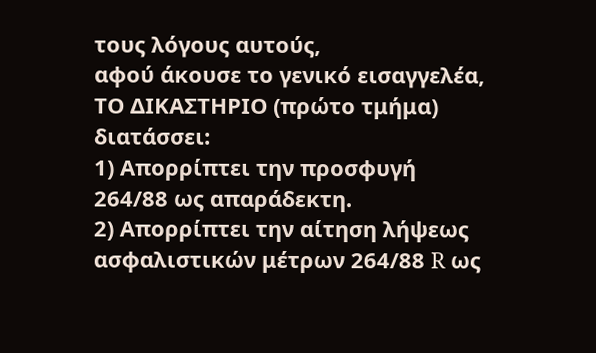τους λόγους αυτούς,
αφού άκουσε το γενικό εισαγγελέα,
ΤΟ ΔΙΚΑΣΤΗΡΙΟ (πρώτο τμήμα)
διατάσσει:
1) Απορρίπτει την προσφυγή 264/88 ως απαράδεκτη.
2) Απορρίπτει την αίτηση λήψεως ασφαλιστικών μέτρων 264/88 R ως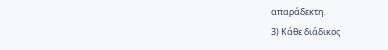απαράδεκτη.
3) Κάθε διάδικος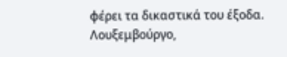φέρει τα δικαστικά του έξοδα.
Λουξεμβούργο,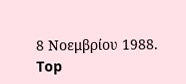8 Νοεμβρίου 1988.
Top